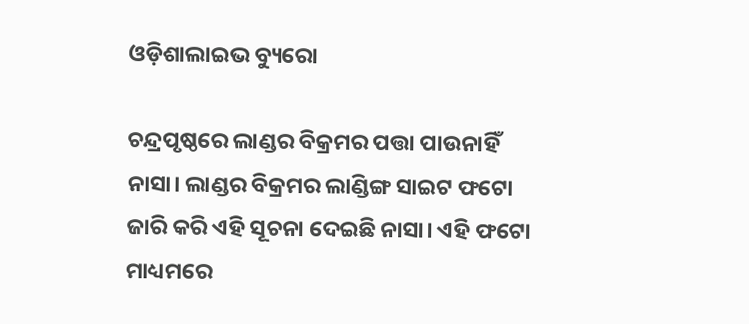ଓଡ଼ିଶାଲାଇଭ ବ୍ୟୁରୋ

ଚନ୍ଦ୍ରପୃଷ୍ଠରେ ଲାଣ୍ଡର ବିକ୍ରମର ପତ୍ତା ପାଉନାହିଁ ନାସା। ଲାଣ୍ଡର ବିକ୍ରମର ଲାଣ୍ଡିଙ୍ଗ ସାଇଟ ଫଟୋ ଜାରି କରି ଏହି ସୂଚନା ଦେଇଛି ନାସା। ଏହି ଫଟୋ ମାଧ୍ୟମରେ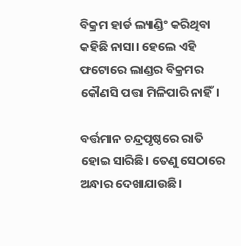ବିକ୍ରମ ହାର୍ଡ ଲ୍ୟାଣ୍ଡିଂ କରିଥିବା କହିଛି ନାସା। ହେଲେ ଏହି ଫଟୋରେ ଲାଣ୍ଡର ବିକ୍ରମର କୌଣସି ପତ୍ତା ମିଳିପାରି ନାହିଁ।

ବର୍ତ୍ତମାନ ଚନ୍ଦ୍ରପୃଷ୍ଠରେ ରାତି ହୋଇ ସାରିଛି। ତେଣୁ ସେଠାରେ ଅନ୍ଧାର ଦେଖାଯାଉଛି।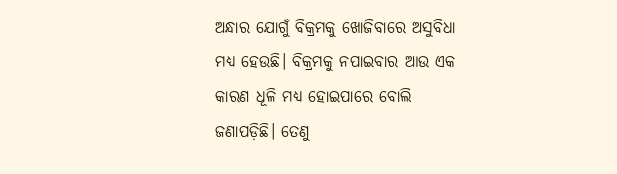ଅନ୍ଧାର ଯୋଗୁଁ ବିକ୍ରମକୁ ଖୋଜିବାରେ ଅସୁବିଧା ମଧ୍ୟ ହେଉଛି। ବିକ୍ରମକୁ ନପାଇବାର ଆଉ ଏକ କାରଣ ଧୂଳି ମଧ୍ୟ ହୋଇପାରେ ବୋଲି ଜଣାପଡ଼ିଛି। ତେଣୁ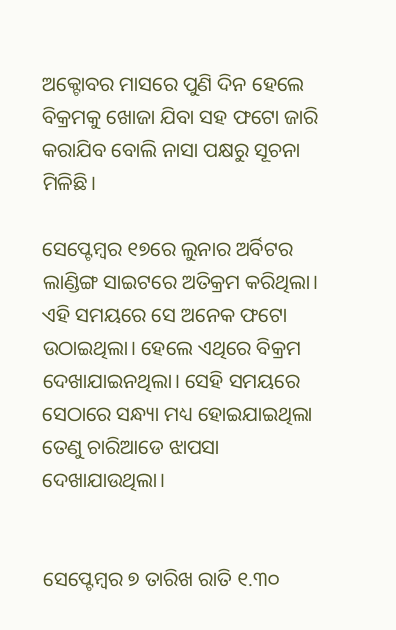ଅକ୍ଟୋବର ମାସରେ ପୁଣି ଦିନ ହେଲେ ବିକ୍ରମକୁ ଖୋଜା ଯିବା ସହ ଫଟୋ ଜାରି କରାଯିବ ବୋଲି ନାସା ପକ୍ଷରୁ ସୂଚନା ମିଳିଛି।

ସେପ୍ଟେମ୍ଵର ୧୭ରେ ଲୁନାର ଅର୍ବିଟର ଲାଣ୍ଡିଙ୍ଗ ସାଇଟରେ ଅତିକ୍ରମ କରିଥିଲା। ଏହି ସମୟରେ ସେ ଅନେକ ଫଟୋ ଉଠାଇଥିଲା। ହେଲେ ଏଥିରେ ବିକ୍ରମ ଦେଖାଯାଇନଥିଲା। ସେହି ସମୟରେ ସେଠାରେ ସନ୍ଧ୍ୟା ମଧ୍ୟ ହୋଇଯାଇଥିଲା ତେଣୁ ଚାରିଆଡେ ଝାପସା ଦେଖାଯାଉଥିଲା।


ସେପ୍ଟେମ୍ଵର ୭ ତାରିଖ ରାତି ୧.୩୦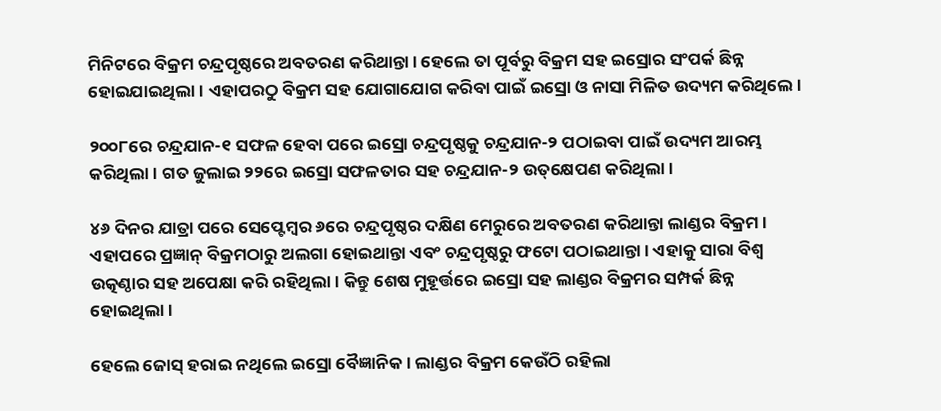ମିନିଟରେ ବିକ୍ରମ ଚନ୍ଦ୍ରପୃଷ୍ଠରେ ଅବତରଣ କରିଥାନ୍ତା। ହେଲେ ତା ପୂର୍ବରୁ ବିକ୍ରମ ସହ ଇସ୍ରୋର ସଂପର୍କ ଛିନ୍ନ ହୋଇଯାଇଥିଲା। ଏହାପରଠୁ ବିକ୍ରମ ସହ ଯୋଗାଯୋଗ କରିବା ପାଇଁ ଇସ୍ରୋ ଓ ନାସା ମିଳିତ ଉଦ୍ୟମ କରିଥିଲେ।

୨୦୦୮ରେ ଚନ୍ଦ୍ରଯାନ-୧ ସଫଳ ହେବା ପରେ ଇସ୍ରୋ ଚନ୍ଦ୍ରପୃଷ୍ଠକୁ ଚନ୍ଦ୍ରଯାନ-୨ ପଠାଇବା ପାଇଁ ଉଦ୍ୟମ ଆରମ୍ଭ କରିଥିଲା। ଗତ ଜୁଲାଇ ୨୨ରେ ଇସ୍ରୋ ସଫଳତାର ସହ ଚନ୍ଦ୍ରଯାନ-୨ ଉତ୍‌କ୍ଷେପଣ କରିଥିଲା।

୪୬ ଦିନର ଯାତ୍ରା ପରେ ସେପ୍ଟେମ୍ବର ୬ରେ ଚନ୍ଦ୍ରପୃଷ୍ଠର ଦକ୍ଷିଣ ମେରୁରେ ଅବତରଣ କରିଥାନ୍ତା ଲାଣ୍ଡର ବିକ୍ରମ। ଏହାପରେ ପ୍ରଜ୍ଞାନ୍‌ ବିକ୍ରମଠାରୁ ଅଲଗା ହୋଇଥାନ୍ତା ଏବଂ ଚନ୍ଦ୍ରପୃଷ୍ଠରୁ ଫଟୋ ପଠାଇଥାନ୍ତା। ଏହାକୁ ସାରା ବିଶ୍ୱ ଉତ୍କଣ୍ଠାର ସହ ଅପେକ୍ଷା କରି ରହିଥିଲା। କିନ୍ତୁ ଶେଷ ମୁହୂର୍ତ୍ତରେ ଇସ୍ରୋ ସହ ଲାଣ୍ଡର ବିକ୍ରମର ସମ୍ପର୍କ ଛିନ୍ନ ହୋଇଥିଲା।

ହେଲେ ଜୋସ୍‌ ହରାଇ ନଥିଲେ ଇସ୍ରୋ ବୈଜ୍ଞାନିକ। ଲାଣ୍ଡର ବିକ୍ରମ କେଉଁଠି ରହିଲା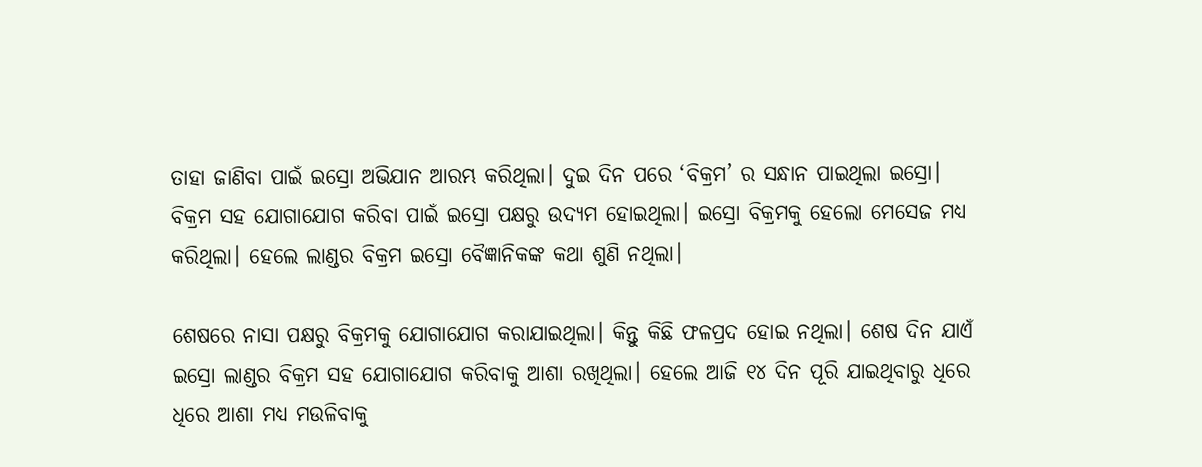ତାହା ଜାଣିବା ପାଇଁ ଇସ୍ରୋ ଅଭିଯାନ ଆରମ୍ଭ କରିଥିଲା। ଦୁଇ ଦିନ ପରେ ‘ବିକ୍ରମ’ ର ସନ୍ଧାନ ପାଇଥିଲା ଇସ୍ରୋ। ବିକ୍ରମ ସହ ଯୋଗାଯୋଗ କରିବା ପାଇଁ ଇସ୍ରୋ ପକ୍ଷରୁ ଉଦ୍ୟମ ହୋଇଥିଲା। ଇସ୍ରୋ ବିକ୍ରମକୁ ହେଲୋ ମେସେଜ ମଧ୍ୟ କରିଥିଲା। ହେଲେ ଲାଣ୍ଡର ବିକ୍ରମ ଇସ୍ରୋ ବୈଜ୍ଞାନିକଙ୍କ କଥା ଶୁଣି ନଥିଲା।

ଶେଷରେ ନାସା ପକ୍ଷରୁ ବିକ୍ରମକୁ ଯୋଗାଯୋଗ କରାଯାଇଥିଲା। କିନ୍ତୁ କିଛି ଫଳପ୍ରଦ ହୋଇ ନଥିଲା। ଶେଷ ଦିନ ଯାଏଁ ଇସ୍ରୋ ଲାଣ୍ଡର ବିକ୍ରମ ସହ ଯୋଗାଯୋଗ କରିବାକୁ ଆଶା ରଖିଥିଲା। ହେଲେ ଆଜି ୧୪ ଦିନ ପୂରି ଯାଇଥିବାରୁ ଧିରେ ଧିରେ ଆଶା ମଧ୍ୟ ମଉଳିବାକୁ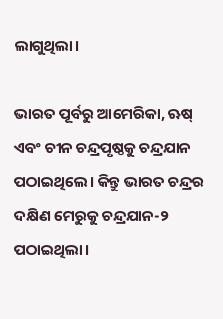ଲାଗୁଥିଲା।

ଭାରତ ପୂର୍ବରୁ ଆମେରିକା, ଋଷ୍ ଏବଂ ଚୀନ ଚନ୍ଦ୍ରପୃଷ୍ଠକୁ ଚନ୍ଦ୍ରଯାନ ପଠାଇଥିଲେ। କିନ୍ତୁ ଭାରତ ଚନ୍ଦ୍ରର ଦକ୍ଷିଣ ମେରୁକୁ ଚନ୍ଦ୍ରଯାନ-୨ ପଠାଇଥିଲା।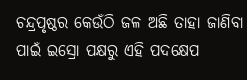ଚନ୍ଦ୍ରପୃଷ୍ଠର କେଉଁଠି ଜଳ ଅଛି ତାହା ଜାଣିବା ପାଇଁ ଇସ୍ରୋ ପକ୍ଷରୁ ଏହି ପଦକ୍ଷେପ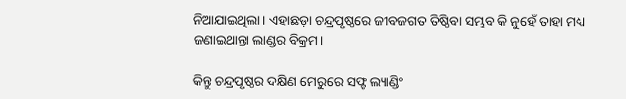ନିଆଯାଇଥିଲା। ଏହାଛଡ଼ା ଚନ୍ଦ୍ରପୃଷ୍ଠରେ ଜୀବଜଗତ ତିଷ୍ଠିବା ସମ୍ଭବ କି ନୁହେଁ ତାହା ମଧ୍ୟ ଜଣାଇଥାନ୍ତା ଲାଣ୍ଡର ବିକ୍ରମ।

କିନ୍ତୁ ଚନ୍ଦ୍ରପୃଷ୍ଠର ଦକ୍ଷିଣ ମେରୁରେ ସଫ୍ଟ ଲ୍ୟାଣ୍ଡିଂ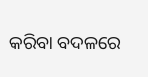କରିବା ବଦଳରେ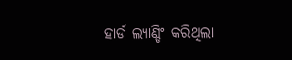ହାର୍ଡ ଲ୍ୟାଣ୍ଡିଂ କରିଥିଲା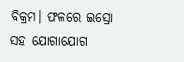ବିକ୍ରମ। ଫଳରେ ଇସ୍ରୋ ସହ ଯୋଗାଯୋଗ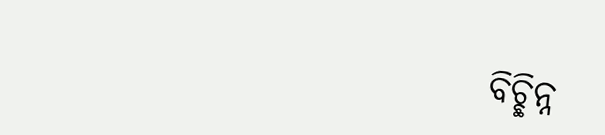ବିଚ୍ଛିନ୍ନ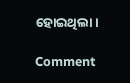ହୋଇଥିଲା।

Comment